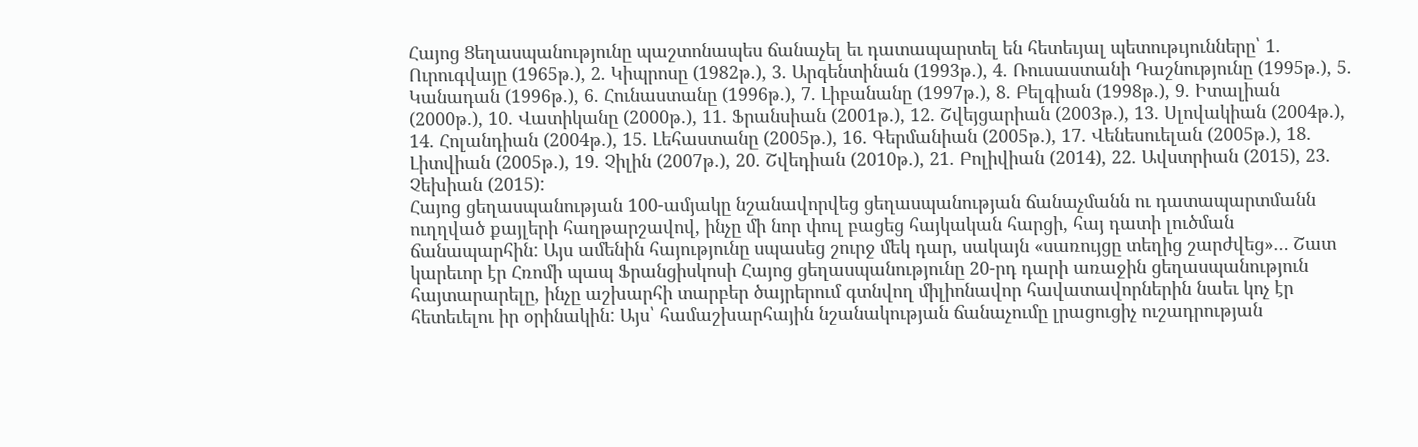Հայոց Ցեղասպանությունը պաշտոնապես ճանաչել եւ դատապարտել են հետեւյալ պետութւյունները՝ 1. Ուրուգվայը (1965թ.), 2. Կիպրոսը (1982թ.), 3. Արգենտինան (1993թ.), 4. Ռուսաստանի Դաշնությունը (1995թ.), 5. Կանադան (1996թ.), 6. Հունաստանը (1996թ.), 7. Լիբանանը (1997թ.), 8. Բելգիան (1998թ.), 9. Իտալիան (2000թ.), 10. Վատիկանը (2000թ.), 11. Ֆրանսիան (2001թ.), 12. Շվեյցարիան (2003թ.), 13. Սլովակիան (2004թ.), 14. Հոլանդիան (2004թ.), 15. Լեհաստանը (2005թ.), 16. Գերմանիան (2005թ.), 17. Վենեսուելան (2005թ.), 18. Լիտվիան (2005թ.), 19. Չիլին (2007թ.), 20. Շվեդիան (2010թ.), 21. Բոլիվիան (2014), 22. Ավստրիան (2015), 23. Չեխիան (2015):
Հայոց ցեղասպանության 100-ամյակը նշանավորվեց ցեղասպանության ճանաչմանն ու դատապարտմանն ուղղված քայլերի հաղթարշավով, ինչը մի նոր փուլ բացեց հայկական հարցի, հայ դատի լուծման ճանապարհին: Այս ամենին հայությունը սպասեց շուրջ մեկ դար, սակայն «սառույցը տեղից շարժվեց»… Շատ կարեւոր էր Հռոմի պապ Ֆրանցիսկոսի Հայոց ցեղասպանությունը 20-րդ դարի առաջին ցեղասպանություն հայտարարելը, ինչը աշխարհի տարբեր ծայրերում գտնվող միլիոնավոր հավատավորներին նաեւ կոչ էր հետեւելու իր օրինակին: Այս՝ համաշխարհային նշանակության ճանաչումը լրացուցիչ ուշադրության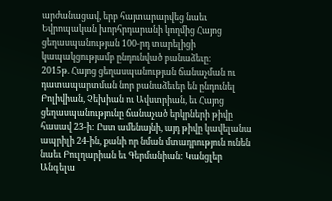արժանացավ, երբ հայտարարվեց նաեւ Եվրոպական խորհրդարանի կողմից Հայոց ցեղասպանության 100-րդ տարելիցի կապակցությամբ ընդունված բանաձեւը։
2015թ. Հայոց ցեղասպանության ճանաչման ու դատապարտման նոր բանաձեւեր են ընդունել Բոլիվիան, Չեխիան ու Ավստրիան, եւ Հայոց ցեղասպանությունը ճանաչած երկրների թիվը հասավ 23-ի: Ըստ ամենայնի, այդ թիվը կավելանա ապրիլի 24-ին, քանի որ նման մտադրություն ունեն նաեւ Բուլղարիան եւ Գերմանիան: Կանցլեր Անգելա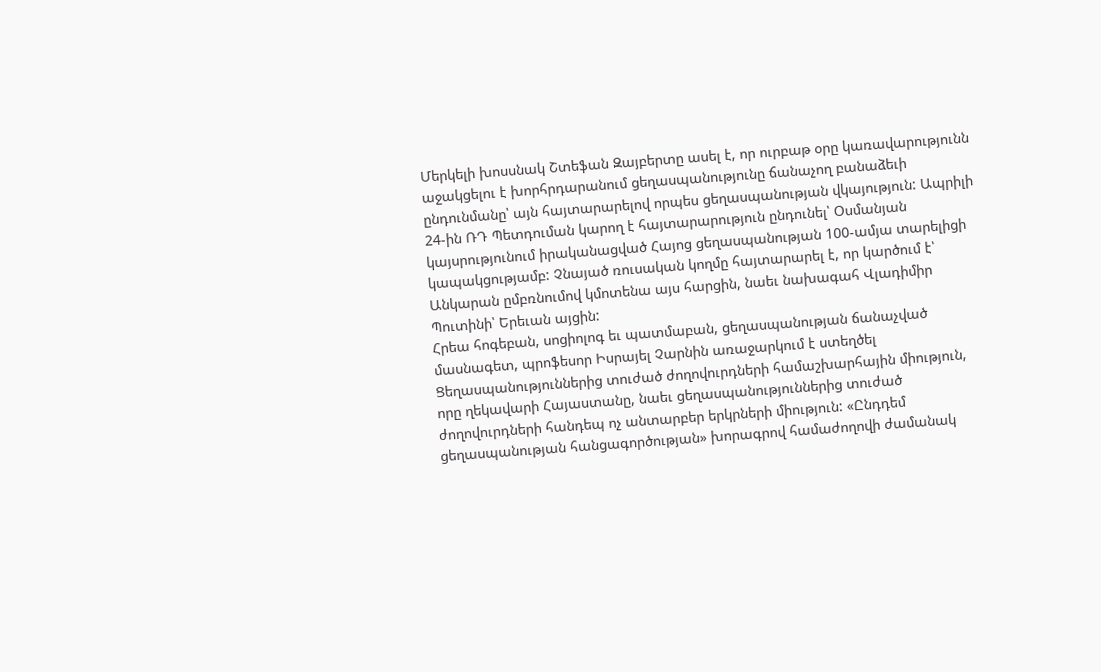Մերկելի խոսսնակ Շտեֆան Զայբերտը ասել է, որ ուրբաթ օրը կառավարությունն աջակցելու է խորհրդարանում ցեղասպանությունը ճանաչող բանաձեւի ընդունմանը՝ այն հայտարարելով որպես ցեղասպանության վկայություն: Ապրիլի 24-ին ՌԴ Պետդուման կարող է հայտարարություն ընդունել՝ Օսմանյան կայսրությունում իրականացված Հայոց ցեղասպանության 100-ամյա տարելիցի կապակցությամբ: Չնայած ռուսական կողմը հայտարարել է, որ կարծում է՝ Անկարան ըմբռնումով կմոտենա այս հարցին, նաեւ նախագահ Վլադիմիր Պուտինի՝ Երեւան այցին:
Հրեա հոգեբան, սոցիոլոգ եւ պատմաբան, ցեղասպանության ճանաչված մասնագետ, պրոֆեսոր Իսրայել Չարնին առաջարկում է ստեղծել Ցեղասպանություններից տուժած ժողովուրդների համաշխարհային միություն, որը ղեկավարի Հայաստանը, նաեւ ցեղասպանություններից տուժած ժողովուրդների հանդեպ ոչ անտարբեր երկրների միություն: «Ընդդեմ ցեղասպանության հանցագործության» խորագրով համաժողովի ժամանակ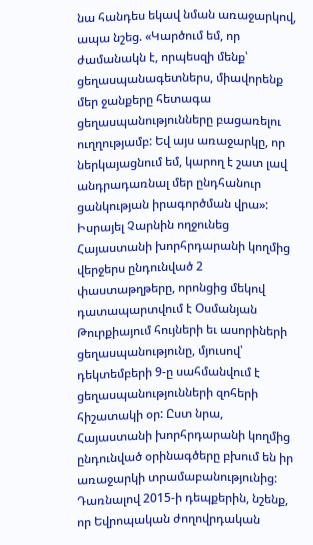նա հանդես եկավ նման առաջարկով, ապա նշեց. «Կարծում եմ, որ ժամանակն է, որպեսզի մենք՝ ցեղասպանագետներս, միավորենք մեր ջանքերը հետագա ցեղասպանությունները բացառելու ուղղությամբ: Եվ այս առաջարկը, որ ներկայացնում եմ, կարող է շատ լավ անդրադառնալ մեր ընդհանուր ցանկության իրագործման վրա»: Իսրայել Չարնին ողջունեց Հայաստանի խորհրդարանի կողմից վերջերս ընդունված 2 փաստաթղթերը, որոնցից մեկով դատապարտվում է Օսմանյան Թուրքիայում հույների եւ ասորիների ցեղասպանությունը, մյուսով՝ դեկտեմբերի 9-ը սահմանվում է ցեղասպանությունների զոհերի հիշատակի օր: Ըստ նրա, Հայաստանի խորհրդարանի կողմից ընդունված օրինագծերը բխում են իր առաջարկի տրամաբանությունից:
Դառնալով 2015-ի դեպքերին, նշենք, որ Եվրոպական ժողովրդական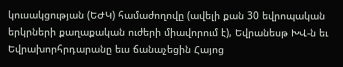կուսակցության (ԵԺԿ) համաժողովը (ավելի քան 30 եվրոպական երկրների քաղաքական ուժերի միավորում է), Եվրանեսթ ԽՎ-ն եւ Եվրախորհրդարանը եւս ճանաչեցին Հայոց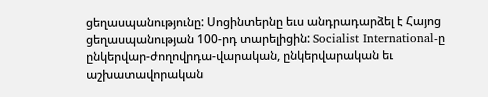ցեղասպանությունը: Սոցինտերնը եւս անդրադարձել է Հայոց ցեղասպանության 100-րդ տարելիցին: Socialist International-ը ընկերվար-ժողովրդա-վարական, ընկերվարական եւ աշխատավորական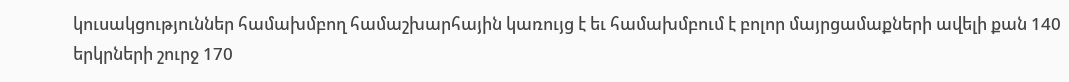կուսակցություններ համախմբող համաշխարհային կառույց է եւ համախմբում է բոլոր մայրցամաքների ավելի քան 140 երկրների շուրջ 170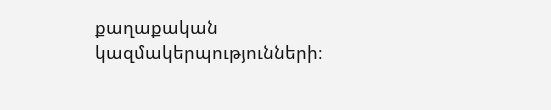քաղաքական կազմակերպությունների։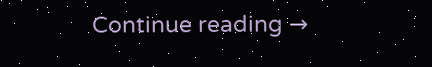Continue reading →